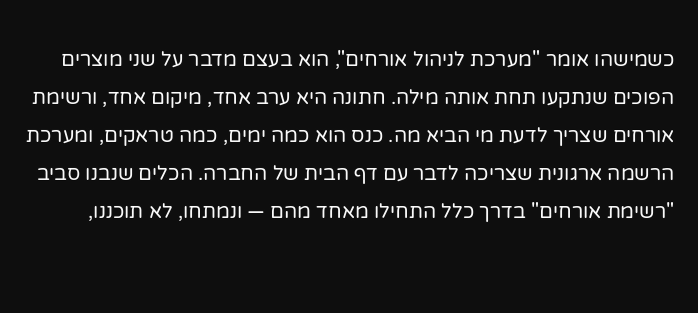כשמישהו אומר "מערכת לניהול אורחים", הוא בעצם מדבר על שני מוצרים הפוכים שנתקעו תחת אותה מילה. חתונה היא ערב אחד, מיקום אחד, ורשימת אורחים שצריך לדעת מי הביא מה. כנס הוא כמה ימים, כמה טראקים, ומערכת הרשמה ארגונית שצריכה לדבר עם דף הבית של החברה. הכלים שנבנו סביב "רשימת אורחים" בדרך כלל התחילו מאחד מהם — ונמתחו, לא תוכננו,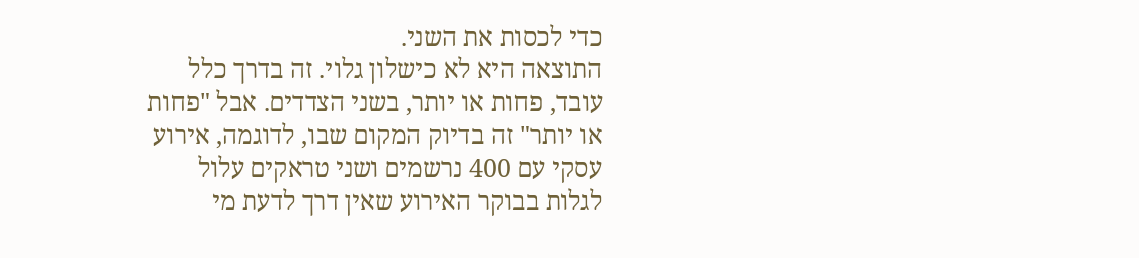כדי לכסות את השני.
התוצאה היא לא כישלון גלוי. זה בדרך כלל עובד, פחות או יותר, בשני הצדדים. אבל "פחות או יותר" זה בדיוק המקום שבו, לדוגמה, אירוע עסקי עם 400 נרשמים ושני טראקים עלול לגלות בבוקר האירוע שאין דרך לדעת מי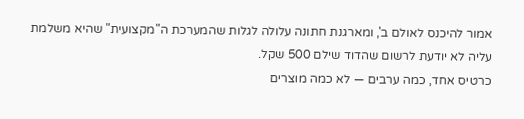אמור להיכנס לאולם ב', ומארגנת חתונה עלולה לגלות שהמערכת ה"מקצועית" שהיא משלמת עליה לא יודעת לרשום שהדוד שילם 500 שקל.
כרטיס אחד, כמה ערבים — לא כמה מוצרים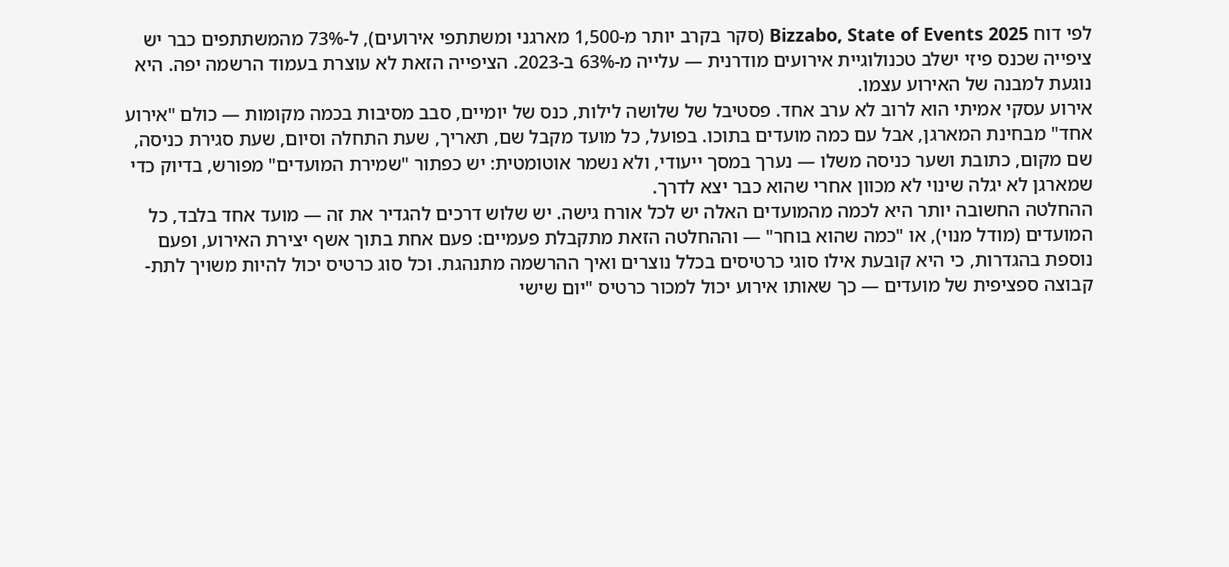לפי דוח Bizzabo, State of Events 2025 (סקר בקרב יותר מ-1,500 מארגני ומשתתפי אירועים), ל-73% מהמשתתפים כבר יש ציפייה שכנס פיזי ישלב טכנולוגיית אירועים מודרנית — עלייה מ-63% ב-2023. הציפייה הזאת לא עוצרת בעמוד הרשמה יפה. היא נוגעת למבנה של האירוע עצמו.
אירוע עסקי אמיתי הוא לרוב לא ערב אחד. פסטיבל של שלושה לילות, כנס של יומיים, סבב מסיבות בכמה מקומות — כולם "אירוע אחד" מבחינת המארגן, אבל עם כמה מועדים בתוכו. בפועל, כל מועד מקבל שם, תאריך, שעת התחלה וסיום, שעת סגירת כניסה, שם מקום, כתובת ושער כניסה משלו — נערך במסך ייעודי, ולא נשמר אוטומטית: יש כפתור "שמירת המועדים" מפורש, בדיוק כדי שמארגן לא יגלה שינוי לא מכוון אחרי שהוא כבר יצא לדרך.
ההחלטה החשובה יותר היא לכמה מהמועדים האלה יש לכל אורח גישה. יש שלוש דרכים להגדיר את זה — מועד אחד בלבד, כל המועדים (מודל מנוי), או "כמה שהוא בוחר" — וההחלטה הזאת מתקבלת פעמיים: פעם אחת בתוך אשף יצירת האירוע, ופעם נוספת בהגדרות, כי היא קובעת אילו סוגי כרטיסים בכלל נוצרים ואיך ההרשמה מתנהגת. וכל סוג כרטיס יכול להיות משויך לתת-קבוצה ספציפית של מועדים — כך שאותו אירוע יכול למכור כרטיס "יום שישי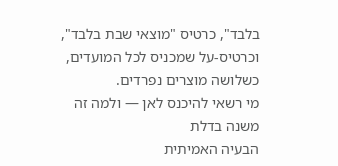בלבד", כרטיס "מוצאי שבת בלבד", וכרטיס-על שמכניס לכל המועדים, כשלושה מוצרים נפרדים.
מי רשאי להיכנס לאן — ולמה זה משנה בדלת
הבעיה האמיתית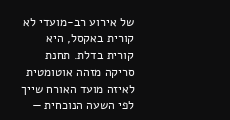של אירוע רב-מועדי לא קורית באקסל, היא קורית בדלת. תחנת סריקה מזהה אוטומטית לאיזה מועד האורח שייך לפי השעה הנוכחית —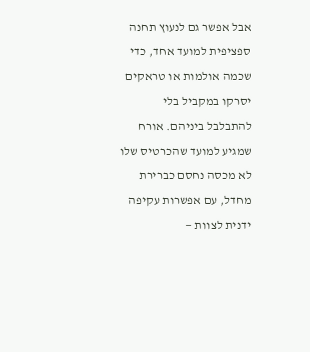אבל אפשר גם לנעוץ תחנה ספציפית למועד אחד, כדי שכמה אולמות או טראקים יסרקו במקביל בלי להתבלבל ביניהם. אורח שמגיע למועד שהכרטיס שלו לא מכסה נחסם כברירת מחדל, עם אפשרות עקיפה ידנית לצוות —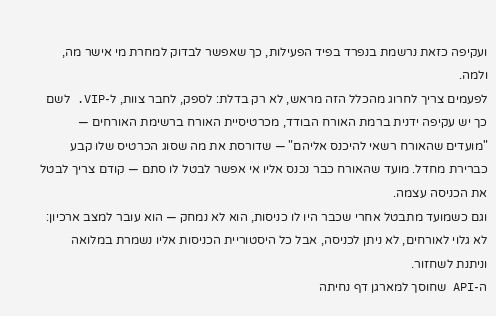ועקיפה כזאת נרשמת בנפרד בפיד הפעילות, כך שאפשר לבדוק למחרת מי אישר מה, ולמה.
לפעמים צריך לחרוג מהכלל הזה מראש, לא רק בדלת: לספק, לחבר צוות, ל-VIP. לשם כך יש עקיפה ידנית ברמת האורח הבודד, מכרטיסיית האורח ברשימת האורחים — "מועדים שהאורח רשאי להיכנס אליהם" — שדורסת את מה שסוג הכרטיס שלו קבע כברירת מחדל. מועד שהאורח כבר נכנס אליו אי אפשר לבטל לו סתם — קודם צריך לבטל את הכניסה עצמה.
וגם כשמועד מתבטל אחרי שכבר היו לו כניסות, הוא לא נמחק — הוא עובר למצב ארכיון: לא גלוי לאורחים, לא ניתן לכניסה, אבל כל היסטוריית הכניסות אליו נשמרת במלואה וניתנת לשחזור.
ה-API שחוסך למארגן דף נחיתה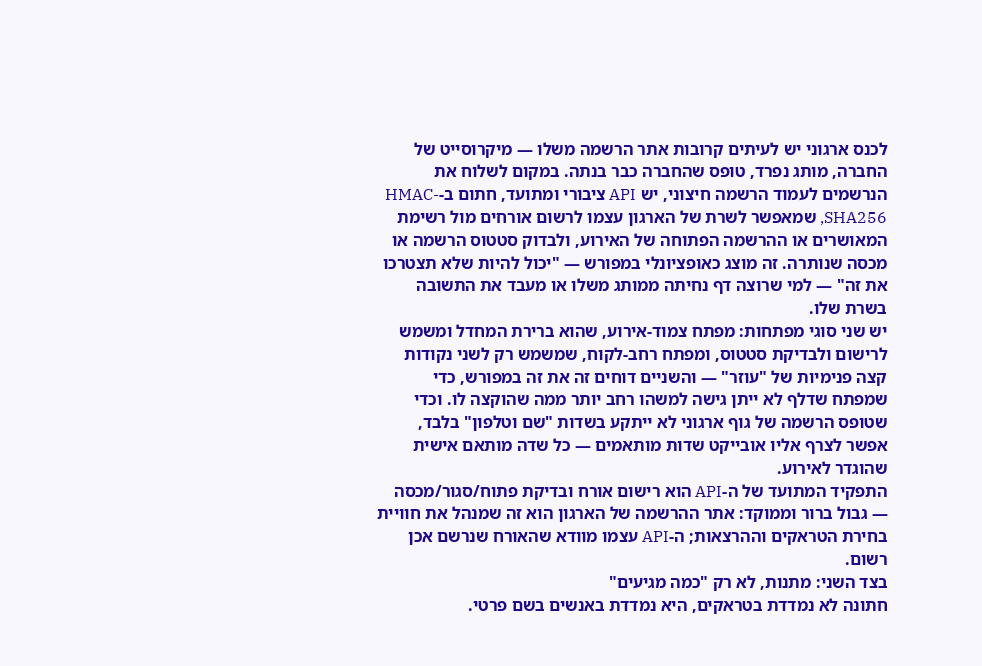לכנס ארגוני יש לעיתים קרובות אתר הרשמה משלו — מיקרוסייט של החברה, מותג נפרד, טופס שהחברה כבר בנתה. במקום לשלוח את הנרשמים לעמוד הרשמה חיצוני, יש API ציבורי ומתועד, חתום ב-HMAC-SHA256, שמאפשר לשרת של הארגון עצמו לרשום אורחים מול רשימת המאושרים או ההרשמה הפתוחה של האירוע, ולבדוק סטטוס הרשמה או מכסה שנותרה. זה מוצג כאופציונלי במפורש — "יכול להיות שלא תצטרכו את זה" — למי שרוצה דף נחיתה ממותג משלו או מעבד את התשובה בשרת שלו.
יש שני סוגי מפתחות: מפתח צמוד-אירוע, שהוא ברירת המחדל ומשמש לרישום ולבדיקת סטטוס, ומפתח רחב-לקוח, שמשמש רק לשני נקודות קצה פנימיות של "עוזר" — והשניים דוחים זה את זה במפורש, כדי שמפתח שדלף לא ייתן גישה למשהו רחב יותר ממה שהוקצה לו. וכדי שטופס הרשמה של גוף ארגוני לא ייתקע בשדות "שם וטלפון" בלבד, אפשר לצרף אליו אובייקט שדות מותאמים — כל שדה מותאם אישית שהוגדר לאירוע.
התפקיד המתועד של ה-API הוא רישום אורח ובדיקת פתוח/סגור/מכסה — גבול ברור וממוקד: אתר ההרשמה של הארגון הוא זה שמנהל את חוויית בחירת הטראקים וההרצאות; ה-API עצמו מוודא שהאורח שנרשם אכן רשום.
בצד השני: מתנות, לא רק "כמה מגיעים"
חתונה לא נמדדת בטראקים, היא נמדדת באנשים בשם פרטי.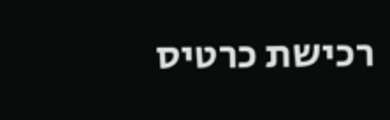רכישת כרטיס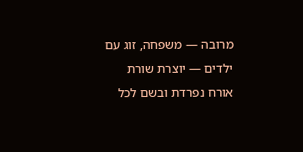מרובה — משפחה, זוג עם ילדים — יוצרת שורת אורח נפרדת ובשם לכל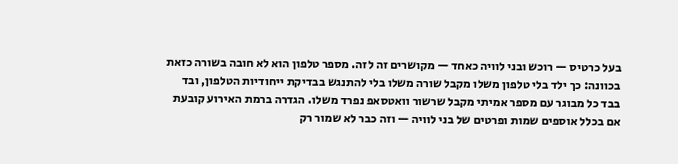בעל כרטיס — רוכש ובני לוויה כאחד — מקושרים זה לזה. מספר טלפון הוא לא חובה בשורה כזאת בכוונה: כך ילד בלי טלפון משלו מקבל שורה משלו בלי להתנגש בבדיקת ייחודיות הטלפון, ובד בבד כל מבוגר עם מספר אמיתי מקבל שרשור וואטסאפ נפרד משלו. הגדרה ברמת האירוע קובעת אם בכלל אוספים שמות ופרטים של בני לוויה — וזה כבר לא שמור רק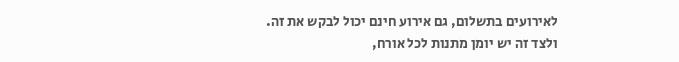לאירועים בתשלום, גם אירוע חינם יכול לבקש את זה.
ולצד זה יש יומן מתנות לכל אורח,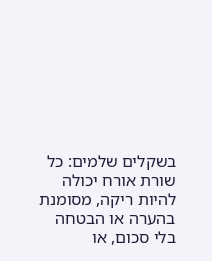בשקלים שלמים: כל שורת אורח יכולה להיות ריקה, מסומנת בהערה או הבטחה בלי סכום, או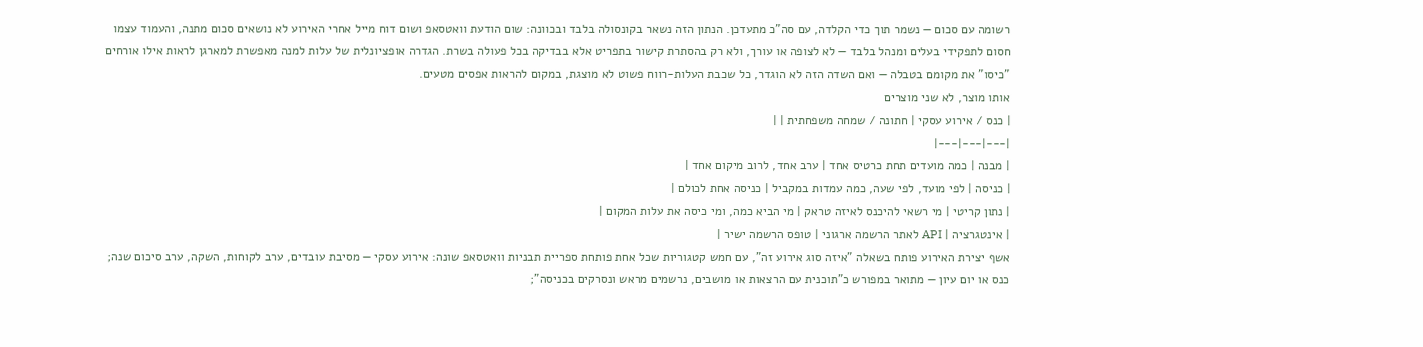רשומה עם סכום — נשמר תוך כדי הקלדה, עם סה"כ מתעדכן. הנתון הזה נשאר בקונסולה בלבד ובכוונה: שום הודעת וואטסאפ ושום דוח מייל אחרי האירוע לא נושאים סכום מתנה, והעמוד עצמו חסום לתפקידי בעלים ומנהל בלבד — לא לצופה או עורך, ולא רק בהסתרת קישור בתפריט אלא בבדיקה בכל פעולה בשרת. הגדרה אופציונלית של עלות למנה מאפשרת למארגן לראות אילו אורחים "כיסו" את מקומם בטבלה — ואם השדה הזה לא הוגדר, כל שכבת העלות-רווח פשוט לא מוצגת, במקום להראות אפסים מטעים.
אותו מוצר, לא שני מוצרים
| כנס / אירוע עסקי | חתונה / שמחה משפחתית | |
|---|---|---|
| מבנה | כמה מועדים תחת כרטיס אחד | ערב אחד, לרוב מיקום אחד |
| כניסה | לפי מועד, לפי שעה, כמה עמדות במקביל | כניסה אחת לכולם |
| נתון קריטי | מי רשאי להיכנס לאיזה טראק | מי הביא כמה, ומי כיסה את עלות המקום |
| אינטגרציה | API לאתר הרשמה ארגוני | טופס הרשמה ישיר |
אשף יצירת האירוע פותח בשאלה "איזה סוג אירוע זה", עם חמש קטגוריות שכל אחת פותחת ספריית תבניות וואטסאפ שונה: אירוע עסקי — מסיבת עובדים, ערב לקוחות, השקה, ערב סיכום שנה; כנס או יום עיון — מתואר במפורש כ"תוכנית עם הרצאות או מושבים, נרשמים מראש ונסרקים בכניסה";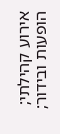אירוע קהילתי; הופעות ובידור;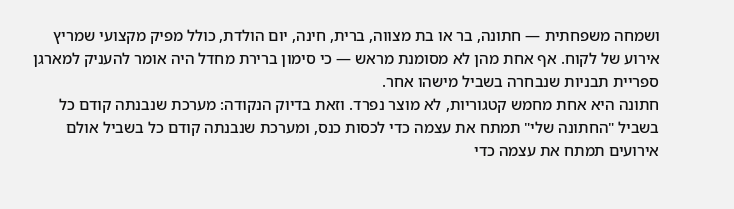ושמחה משפחתית — חתונה, בר או בת מצווה, ברית, חינה, יום הולדת, כולל מפיק מקצועי שמריץ אירוע של לקוח. אף אחת מהן לא מסומנת מראש — כי סימון ברירת מחדל היה אומר להעניק למארגן ספריית תבניות שנבחרה בשביל מישהו אחר.
חתונה היא אחת מחמש קטגוריות, לא מוצר נפרד. וזאת בדיוק הנקודה: מערכת שנבנתה קודם כל בשביל "החתונה שלי" תמתח את עצמה כדי לכסות כנס, ומערכת שנבנתה קודם כל בשביל אולם אירועים תמתח את עצמה כדי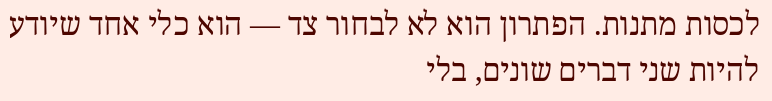לכסות מתנות. הפתרון הוא לא לבחור צד — הוא כלי אחד שיודע להיות שני דברים שונים, בלי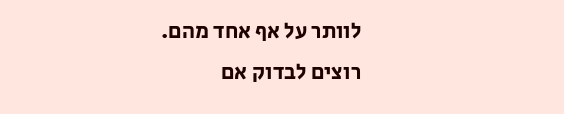לוותר על אף אחד מהם.
רוצים לבדוק אם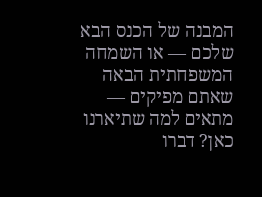המבנה של הכנס הבא שלכם — או השמחה המשפחתית הבאה שאתם מפיקים — מתאים למה שתיארנו כאן? דברו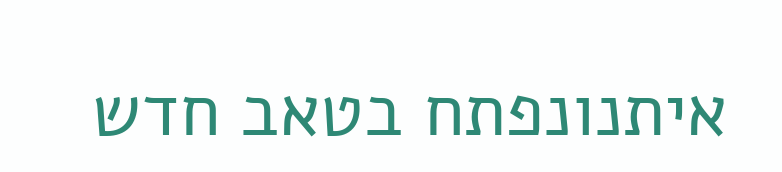איתנונפתח בטאב חדש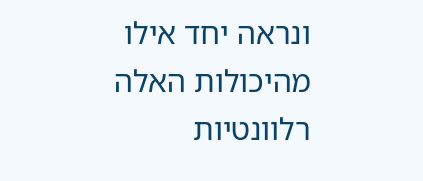ונראה יחד אילו מהיכולות האלה רלוונטיות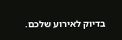בדיוק לאירוע שלכם.